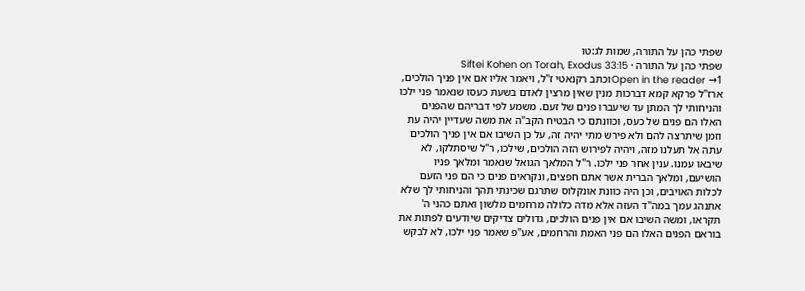שפתי כהן על התורה, שמות לג:טו
שפתי כהן על התורה · Siftei Kohen on Torah, Exodus 33:15
Open in the reader →1וכתב רקנאטי ז"ל, ויאמר אליו אם אין פניך הולכים, ארז"ל פרקא קמא דברכות מנין שאין מרצין לאדם בשעת כעסו שנאמר פני ילכו והניחותי לך המתן עד שיעברו פנים של זעם. משמע לפי דבריהם שהפנים האלו הם פנים של כעס, וכוונתם כי הבטיח הקב"ה את משה שעדיין יהיה עת וזמן שיתרצה להם ולא פירש מתי יהיה זה, על כן השיבו אם אין פניך הולכים עתה אל תעלנו מזה, ויהיה לפירוש הזה הולכים, שילכו, ר"ל שיסתלקו, לא שיבאו עמנו. ענין אחר פני ילכו. ר"ל המלאך הגואל שנאמר ומלאך פניו הושיעם, ומלאך הברית אשר אתם חפצים, ונקראים פנים כי הם פני הזעם לכלות האויבים, וכן היה כוונת אונקלוס שתרגם שכינתי תהך והניחותי לך שלא אתנהג עמך במה"ד העזה אלא מדה כלולה מרחמים מלשון ואתם כהני ה' תקראו, ומשה השיבו אם אין פנים הולכים, גדולים צדיקים שיודעים לפתות את בוראם הפנים האלו הם פני האמת והרחמים, אע"פ שאמר פני ילכו, לא לבקש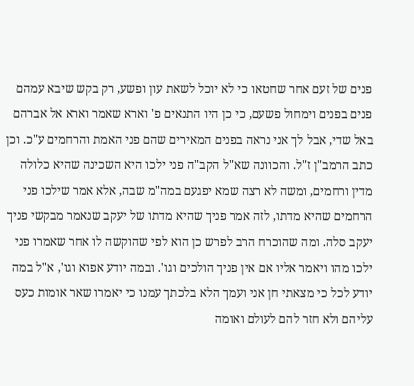פנים של זעם אחר שחטאו כי לא יוכל לשאת עון ופשע, רק בקש שיבא עמהם פנים בפנים וימחול פשעם, כי כן היו התנאים פ' וארא שאמר וארא אל אברהם באל שדי, אבל לך אני נראה בפנים המאירים שהם פני האמת והרחמים ע"כ. וכן כתב הרמב"ן ז"ל. והכוונה שא"ל הקב"ה פני ילכו היא השכינה שהיא כלולה מדין ורחמים, ומשה לא רצה שמא יפגעם במה"מ שבה, אלא אמר שילכו פני הרחמים שהיא מדתו, לזה אמר פניך שהיא מדתו של יעקב שנאמר מבקשי פניך יעקב סלה. ומה שהוכרח הרב לפרש כן הוא לפי שהוקשה לו אחר שאמרו פני ילכו מהו ויאמר אליו אם אין פניך הולכים וגו'. ובמה יודע אפוא וגו', א"ל במה יודע לכל כי מצאתי חן אני ועמך הלא בלכתך עמנו כי יאמרו שאר אומות כעס עליהם ולא חזר להם לעולם ואומה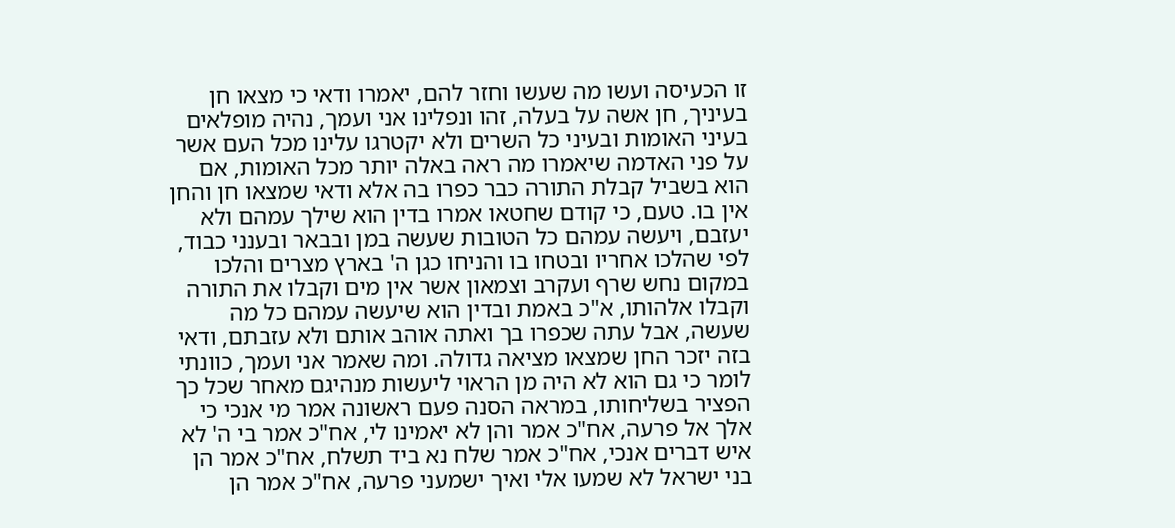זו הכעיסה ועשו מה שעשו וחזר להם, יאמרו ודאי כי מצאו חן בעיניך, חן אשה על בעלה, זהו ונפלינו אני ועמך, נהיה מופלאים בעיני האומות ובעיני כל השרים ולא יקטרגו עלינו מכל העם אשר על פני האדמה שיאמרו מה ראה באלה יותר מכל האומות, אם הוא בשביל קבלת התורה כבר כפרו בה אלא ודאי שמצאו חן והחן אין בו. טעם, כי קודם שחטאו אמרו בדין הוא שילך עמהם ולא יעזבם, ויעשה עמהם כל הטובות שעשה במן ובבאר ובענני כבוד, לפי שהלכו אחריו ובטחו בו והניחו כגן ה' בארץ מצרים והלכו במקום נחש שרף ועקרב וצמאון אשר אין מים וקבלו את התורה וקבלו אלהותו, א"כ באמת ובדין הוא שיעשה עמהם כל מה שעשה, אבל עתה שכפרו בך ואתה אוהב אותם ולא עזבתם, ודאי בזה יזכר החן שמצאו מציאה גדולה. ומה שאמר אני ועמך, כוונתי לומר כי גם הוא לא היה מן הראוי ליעשות מנהיגם מאחר שכל כך הפציר בשליחותו, במראה הסנה פעם ראשונה אמר מי אנכי כי אלך אל פרעה, אח"כ אמר והן לא יאמינו לי, אח"כ אמר בי ה' לא איש דברים אנכי, אח"כ אמר שלח נא ביד תשלח, אח"כ אמר הן בני ישראל לא שמעו אלי ואיך ישמעני פרעה, אח"כ אמר הן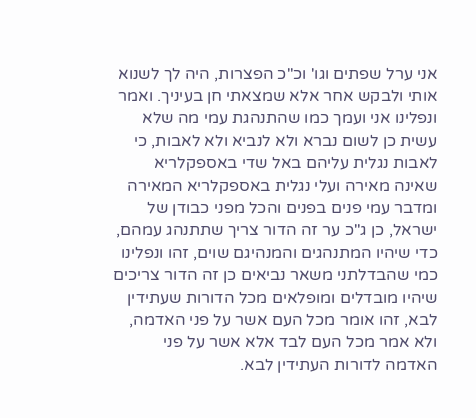אני ערל שפתים וגו' וכ"כ הפצרות, היה לך לשנוא אותי ולבקש אחר אלא שמצאתי חן בעיניך. ואמר ונפלינו אני ועמך כמו שהתנהגת עמי מה שלא עשית כן לשום נברא ולא לנביא ולא לאבות, כי לאבות נגלית עליהם באל שדי באספקלריא שאינה מאירה ועלי נגלית באספקלריא המאירה ומדבר עמי פנים בפנים והכל מפני כבודן של ישראל, כן ג"כ ער זה הדור צריך שתתנהג עמהם, כדי שיהיו המתנהגים והמנהיגם שוים, זהו ונפלינו כמי שהבדלתני משאר נביאים כן זה הדור צריכים שיהיו מובדלים ומופלאים מכל הדורות שעתידין לבא, זהו אומר מכל העם אשר על פני האדמה, ולא אמר מכל העם לבד אלא אשר על פני האדמה לדורות העתידין לבא.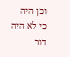וכן היה כי לא היה דור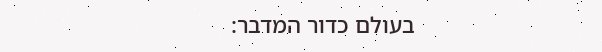בעולם כדור המדבר: